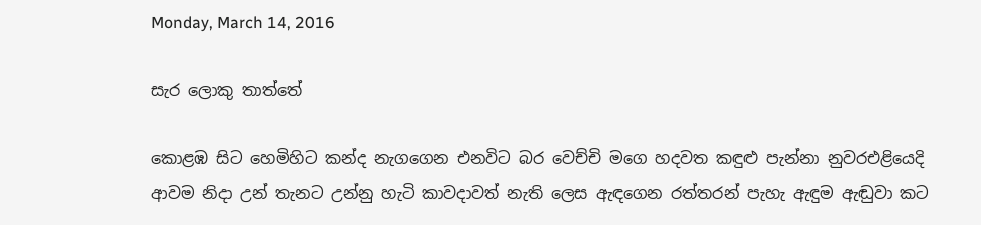Monday, March 14, 2016

සැර ලොකු තාත්තේ

කොළඹ සිට හෙමිහිට කන්ද නැගගෙන එනවිට බර වෙච්චි මගෙ හදවත කඳුළු පැන්නා නුවරඑළියෙදි ආවම නිදා උන් තැනට උන්නු හැටි කාවදාවත් නැති ලෙස ඇඳගෙන රත්තරන් පැහැ ඇඳුම ඇඬුවා කට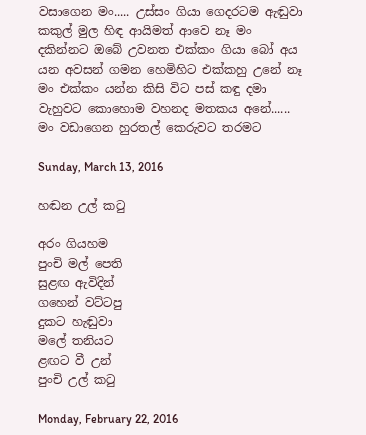වසාගෙන මං..... උස්සං ගියා ගෙදරටම ඇඬුවා කකුල් මුල හිඳ ආයිමත් ආවෙ නෑ මං දකින්නට ඔබේ උවනත එක්කං ගියා බෝ අය යන අවසන් ගමන හෙමිහිට එක්කහු උනේ නෑ මං එක්කං යන්න කිසි විට පස් කඳු දමා වැහුවට කොහොම වහනද මතකය අනේ...... මං වඩාගෙන හුරතල් කෙරුවට තරමට

Sunday, March 13, 2016

හඬන උල් කටු

අරං ගියහම
පුංචි මල් පෙති
සුළඟ ඇවිදින්
ගහෙන් වට්ටපු
දුකට හැඬුවා
මලේ තනියට
ළඟට වී උන්
පුංචි උල් කටු

Monday, February 22, 2016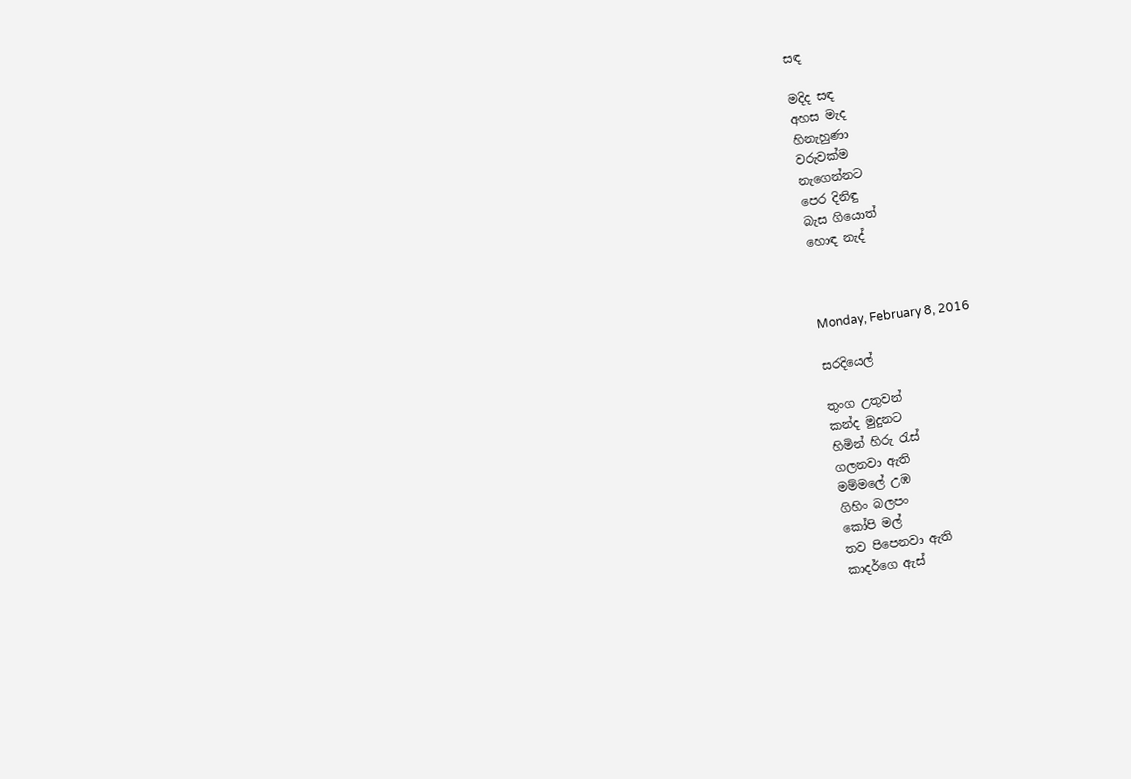සඳ

මදිද සඳ
අහස මැද
හිනැහුණා
වරුවක්ම
නැගෙන්නට
පෙර දිනිඳු
බැස ගියොත්
හොඳ නැද්



Monday, February 8, 2016

සරදියෙල්

තුංග උතුවන්
කන්ද මුදුනට
හිමින් හිරු රැස්
ගලනවා ඇති
මම්මලේ උඹ
ගිහිං බලපං
කෝපි මල්
තව පිපෙනවා ඇති
කාදර්ගෙ ඇස්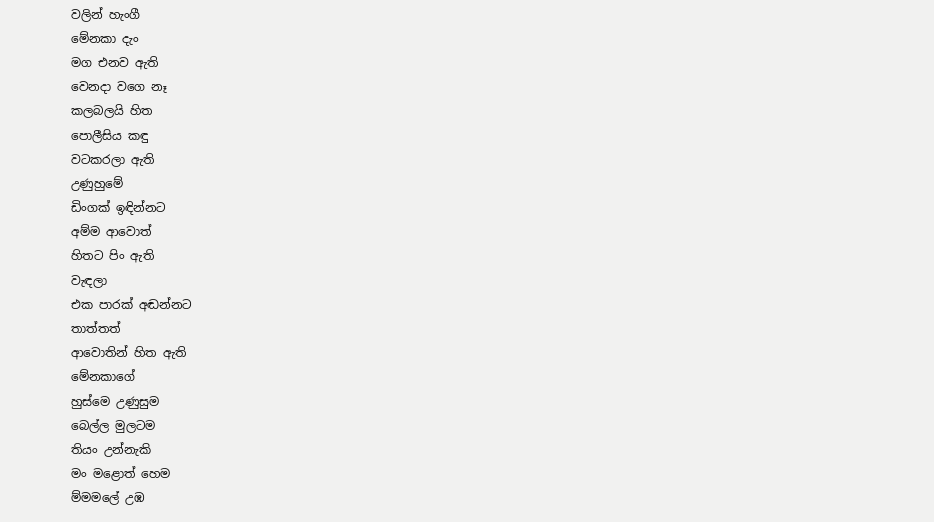වලින් හැංගී
මේනකා දැං
මග එනව ඇති
වෙනදා වගෙ නෑ
කලබලයි හිත
පොලීසිය කඳු
වටකරලා ඇති
උණුහුමේ
ඩිංගක් ඉඳින්නට
අම්ම ආවොත්
හිතට පිං ඇති
වැඳලා
එක පාරක් අඬන්නට
තාත්තත්
ආවොතින් හිත ඇති
මේනකාගේ
හුස්මෙ උණුසුම
බෙල්ල මුලටම
තියං උන්නැකි
මං මළොත් හෙම
ම්මමලේ උඹ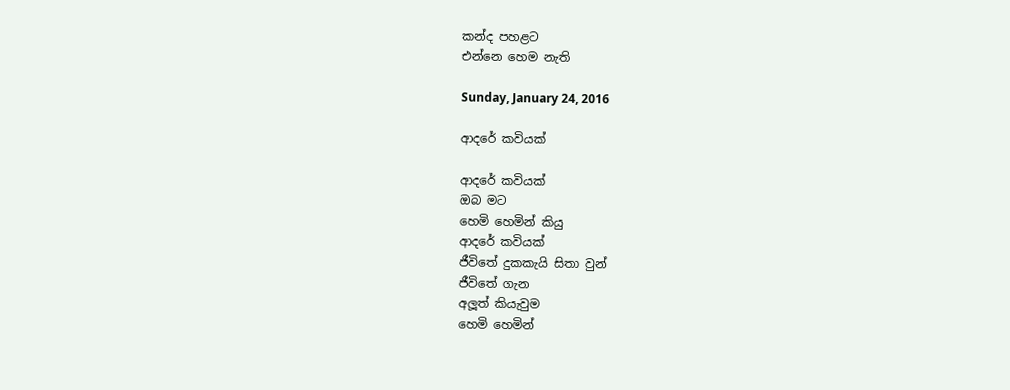කන්ද පහළට
එන්නෙ හෙම නැති

Sunday, January 24, 2016

ආදරේ කවියක්

ආදරේ කවියක්
ඔබ මට
හෙමි හෙමින් කියු
ආදරේ කවියක්
ජීවිතේ දුකකැයි සිතා වුන්
ජීවිතේ ගැන
අලූත් කියැවුම
හෙමි හෙමින්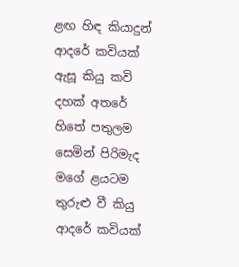ළඟ හිඳ කියාදුන්
ආදරේ කවියක්
ඇසූ කියු කවි
දහක් අතරේ
හිතේ පතුලම
සෙමින් පිරිමැද
මගේ ළයටම
තුරුළු වී කියු
ආදරේ කවියක්